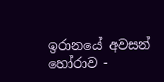ඉරානයේ අවසන් හෝරාව -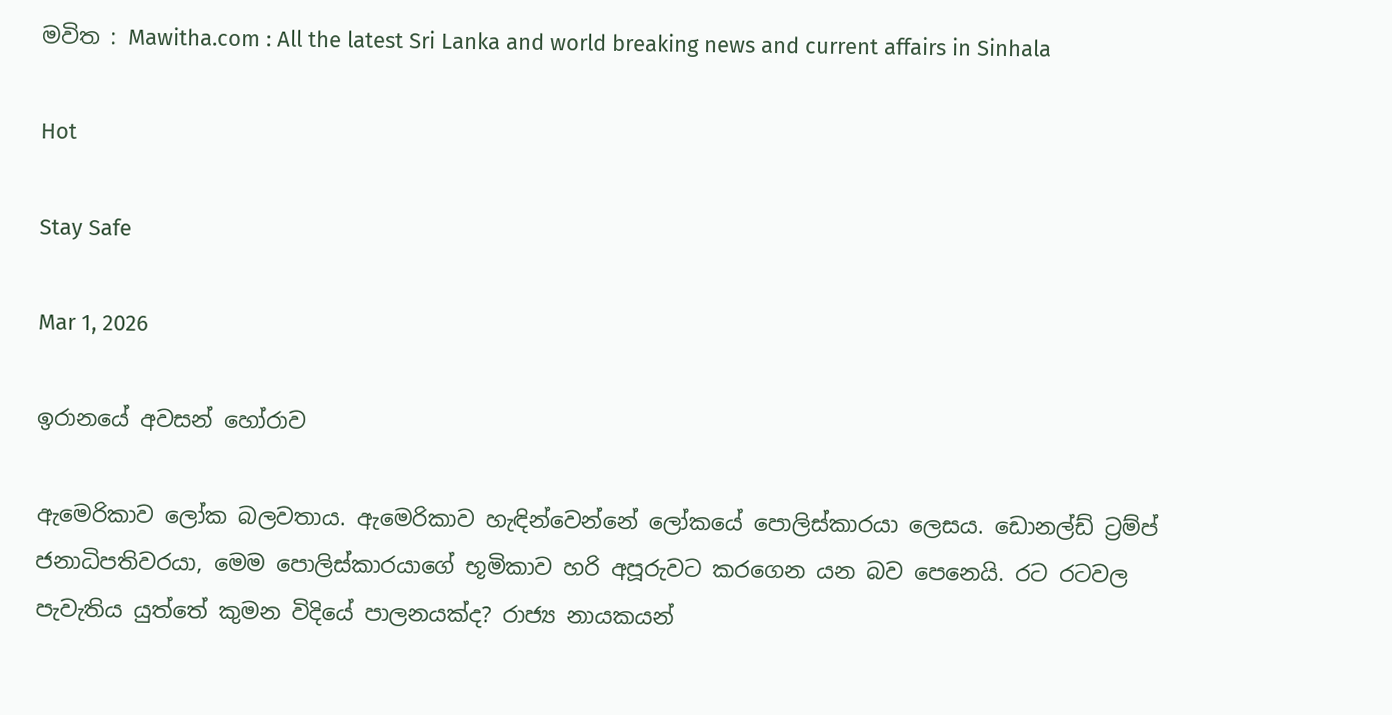මවිත : Mawitha.com : All the latest Sri Lanka and world breaking news and current affairs in Sinhala

Hot

Stay Safe

Mar 1, 2026

ඉරානයේ අවසන් හෝරාව

ඇමෙරිකාව ලෝක බලවතාය. ඇමෙරිකාව හැඳින්වෙන්නේ ලෝකයේ පොලිස්කාරයා ලෙසය. ඩොනල්ඩ් ට්‍රම්ප් ජනාධිපතිවරයා, මෙම පොලිස්කාරයාගේ භූමිකාව හරි අපූරුවට කරගෙන යන බව පෙනෙයි. රට රටවල පැවැතිය යුත්තේ කුමන විදියේ පාලනයක්ද? රාජ්‍ය නායකයන්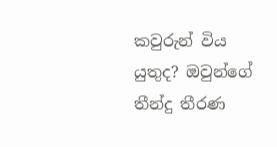කවුරුන් විය යුතුද? ඔවුන්ගේ තීන්දු තීරණ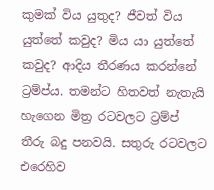කුමක් විය යුතුද? ජීවත් විය යුත්තේ කවුද? මිය යා යුත්තේ කවුද? ආදිය තීරණය කරන්නේ ට්‍රම්ප්ය. තමන්ට හිතවත් නැතැයි හැගෙන මිත්‍ර රටවලට ට්‍රම්ප් තීරු බදු පනවයි. සතුරු රටවලට එරෙහිව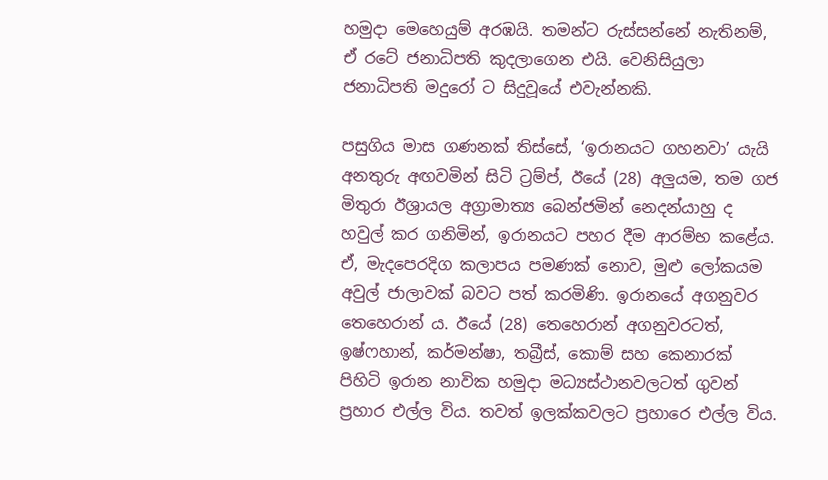හමුදා මෙහෙයුම් අරඹයි. තමන්ට රුස්සන්නේ නැතිනම්, ඒ රටේ ජනාධිපති කුදලාගෙන එයි. වෙනිසියුලා ජනාධිපති මදුරෝ ට සිදුවූයේ එවැන්නකි.

පසුගිය මාස ගණනක් තිස්සේ, ‘ඉරානයට ගහනවා’ යැයි අනතුරු අඟවමින් සිටි ට්‍රම්ප්, ඊයේ (28) අලුයම, තම ගජ මිතුරා ඊශ්‍රායල අග්‍රාමාත්‍ය බෙන්ජමින් නෙදන්යාහු ද හවුල් කර ගනිමින්, ඉරානයට පහර දීම ආරම්භ කළේය. ඒ, මැදපෙරදිග කලාපය පමණක් නොව, මුළු ලෝකයම අවුල් ජාලාවක් බවට පත් කරමිණි. ඉරානයේ අගනුවර තෙහෙරාන් ය. ඊයේ (28) තෙහෙරාන් අගනුවරටත්, ඉෂ්ෆහාන්, කර්මන්ෂා, තබ්‍රීස්, කොම් සහ කෙනාරක් පිහිටි ඉරාන නාවික හමුදා මධ්‍යස්ථානවලටත් ගුවන් ප්‍රහාර එල්ල විය. තවත් ඉලක්කවලට ප්‍රහාරෙ එල්ල විය.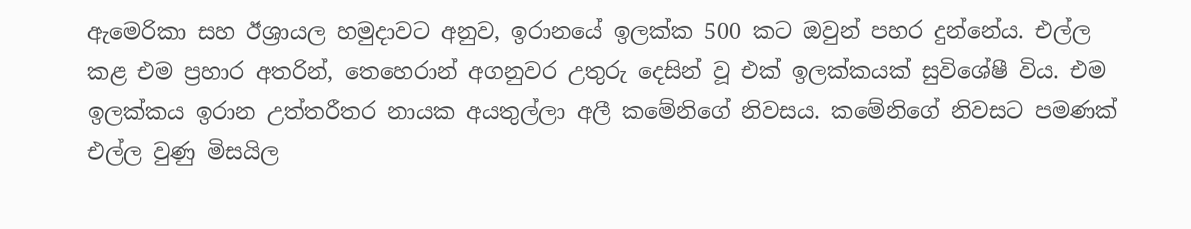ඇමෙරිකා සහ ඊශ්‍රායල හමුදාවට අනුව, ඉරානයේ ඉලක්ක 500 කට ඔවුන් පහර දුන්නේය. එල්ල කළ එම ප්‍රහාර අතරින්, තෙහෙරාන් අගනුවර උතුරු දෙසින් වූ එක් ඉලක්කයක් සුවිශේෂී විය. එම ඉලක්කය ඉරාන උත්තරීතර නායක අයතුල්ලා අලී කමේනිගේ නිවසය. කමේනිගේ නිවසට පමණක් එල්ල වුණු මිසයිල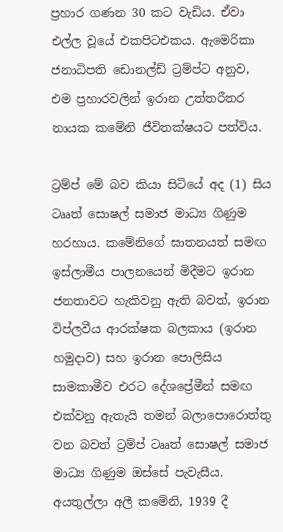ප්‍රහාර ගණන 30 කට වැඩිය. ඒවා එල්ල වූයේ එකපිටඑකය. ඇමෙරිකා ජනාධිපති ඩොනල්ඩ් ට්‍රම්ප්ට අනුව, එම ප්‍රහාරවලින් ඉරාන උත්තරීතර නායක කමේනි ජීවිතක්ෂයට පත්විය.

ට්‍රම්ප් මේ බව කියා සිටියේ අද (1) සිය ටෲත් සොෂල් සමාජ මාධ්‍ය ගිණුම හරහාය. කමේනිගේ ඝාතනයත් සමඟ ඉස්ලාමීය පාලනයෙන් මිදීමට ඉරාන ජනතාවට හැකිවනු ඇති බවත්, ඉරාන විප්ලවීය ආරක්ෂක බලකාය (ඉරාන හමුදාව) සහ ඉරාන පොලිසිය සාමකාමීව එරට දේශප්‍රේමීන් සමඟ එක්වනු ඇතැයි තමන් බලාපොරොත්තු වන බවත් ට්‍රම්ප් ටෲත් සොෂල් සමාජ මාධ්‍ය ගිණුම ඔස්සේ පැවැසීය. අයතුල්ලා අලී කමේනි, 1939 දී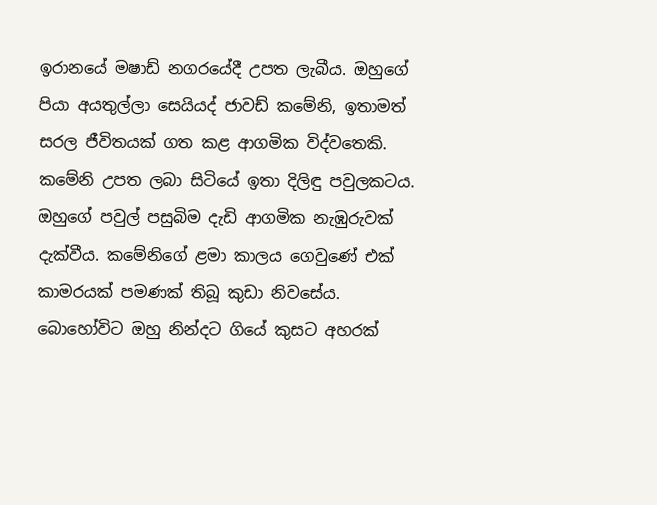ඉරානයේ මෂාඩ් නගරයේදී උපත ලැබීය. ඔහුගේ පියා අයතුල්ලා සෙයියද් ජාවඩ් කමේනි, ඉතාමත් සරල ජීවිතයක් ගත කළ ආගමික විද්වතෙකි. කමේනි උපත ලබා සිටියේ ඉතා දිලිඳු පවුලකටය. ඔහුගේ පවුල් පසුබිම දැඩි ආගමික නැඹුරුවක් දැක්වීය. කමේනිගේ ළමා කාලය ගෙවුණේ එක් කාමරයක් පමණක් තිබූ කුඩා නිවසේය. බොහෝවිට ඔහු නින්දට ගියේ කුසට අහරක්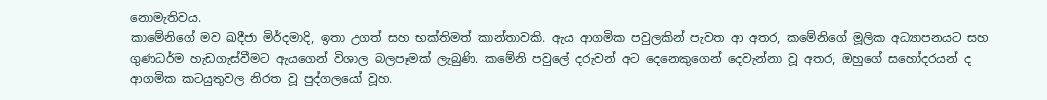නොමැතිවය.
කාමේනිගේ මව ඛදීජා මිර්දමාදි, ඉතා උගත් සහ භක්තිමත් කාන්තාවකි. ඇය ආගමික පවුලකින් පැවත ආ අතර, කමේනිගේ මූලික අධ්‍යාපනයට සහ ගුණධර්ම හැඩගැස්වීමට ඇයගෙන් විශාල බලපෑමක් ලැබුණි. කමේනි පවුලේ දරුවන් අට දෙනෙකුගෙන් දෙවැන්නා වූ අතර, ඔහුගේ සහෝදරයන් ද ආගමික කටයුතුවල නිරත වූ පුද්ගලයෝ වූහ.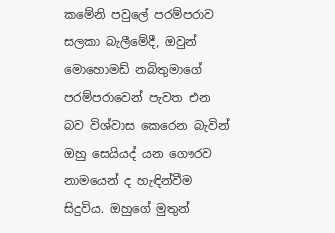කමේනි පවුලේ පරම්පරාව සලකා බැලීමේදී, ඔවුන් මොහොමඩ් නබිතුමාගේ පරම්පරාවෙන් පැවත එන බව විශ්වාස කෙරෙන බැවින් ඔහු සෙයියද් යන ගෞරව නාමයෙන් ද හැඳින්වීම සිදුවිය. ඔහුගේ මුතුන්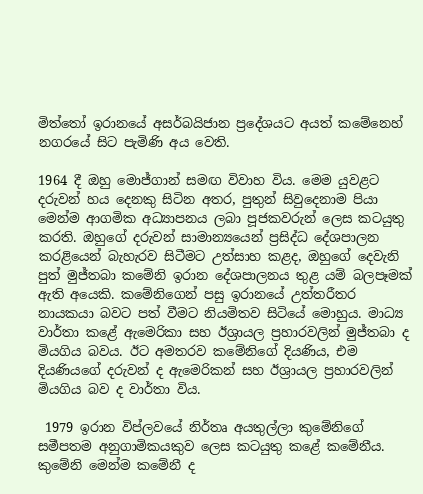මිත්තෝ ඉරානයේ අසර්බයිජාන ප්‍රදේශයට අයත් කමේනෙහ් නගරයේ සිට පැමිණි අය වෙති.

1964 දී ඔහු මොජ්ගාන් සමඟ විවාහ විය. මෙම යුවළට දරුවන් හය දෙනකු සිටින අතර, පුතුන් සිවුදෙනාම පියා මෙන්ම ආගමික අධ්‍යාපනය ලබා පූජකවරුන් ලෙස කටයුතු කරති. ඔහුගේ දරුවන් සාමාන්‍යයෙන් ප්‍රසිද්ධ දේශපාලන කරළියෙන් බැහැරව සිටීමට උත්සාහ කළද, ඔහුගේ දෙවැනි පුත් මුජ්තබා කමේනි ඉරාන දේශපාලනය තුළ යම් බලපෑමක් ඇති අයෙකි. කමේනිගෙන් පසු ඉරානයේ උත්තරීතර නායකයා බවට පත් වීමට නියමිතව සිටියේ මොහුය. මාධ්‍ය වාර්තා කළේ ඇමෙරිකා සහ ඊශ්‍රායල ප්‍රහාරවලින් මුජ්තබා ද මියගිය බවය. ඊට අමතරව කමේනිගේ දියණිය, එම දියණියගේ දරුවන් ද ඇමෙරිකන් සහ ඊශ්‍රායල ප්‍රහාරවලින් මියගිය බව ද වාර්තා විය.

 1979 ඉරාන විප්ලවයේ නිර්තෘ අයතුල්ලා කුමේනිගේ සමීපතම අනුගාමිකයකුව ලෙස කටයුතු කළේ කමේනීය. කුමේනි මෙන්ම කමේනී ද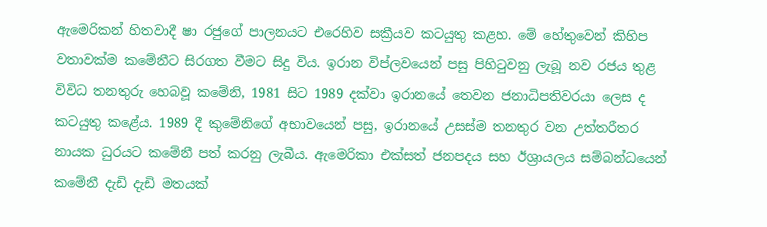ඇමෙරිකන් හිතවාදී ෂා රජුගේ පාලනයට එරෙහිව සක්‍රීයව කටයුතු කළහ. මේ හේතුවෙන් කිහිප වතාවක්ම කමේනීට සිරගත වීමට සිදු විය. ඉරාන විප්ලවයෙන් පසු පිහිටුවනු ලැබූ නව රජය තුළ විවිධ තනතුරු හෙබවූ කමේනි, 1981 සිට 1989 දක්වා ඉරානයේ තෙවන ජනාධිපතිවරයා ලෙස ද කටයුතු කළේය. 1989 දී කුමේනිගේ අභාවයෙන් පසු, ඉරානයේ උසස්ම තනතුර වන උත්තරීතර නායක ධුරයට කමේනී පත් කරනු ලැබීය. ඇමෙරිකා එක්සත් ජනපදය සහ ඊශ්‍රායලය සම්බන්ධයෙන් කමේනී දැඩි දැඩි මතයක්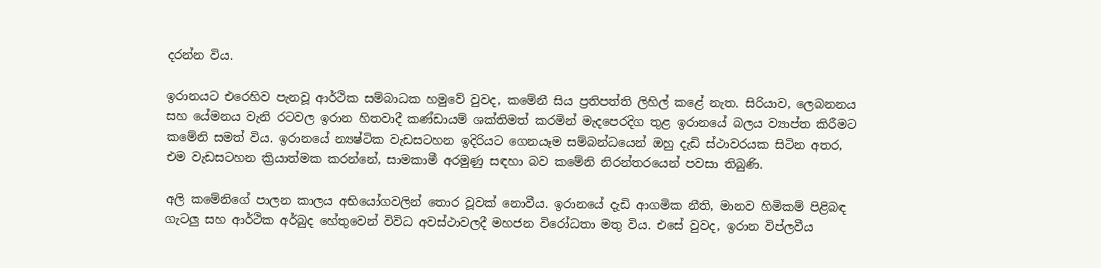දරන්න විය.

ඉරානයට එරෙහිව පැනවූ ආර්ථික සම්බාධක හමුවේ වුවද, කමේනී සිය ප්‍රතිපත්ති ලිහිල් කළේ නැත. සිරියාව, ලෙබනනය සහ යේමනය වැනි රටවල ඉරාන හිතවාදී කණ්ඩායම් ශක්තිමත් කරමින් මැදපෙරදිග තුළ ඉරානයේ බලය ව්‍යාප්ත කිරීමට කමේනි සමත් විය. ඉරානයේ න්‍යෂ්ටික වැඩසටහන ඉදිරියට ගෙනයෑම සම්බන්ධයෙන් ඔහු දැඩි ස්ථාවරයක සිටින අතර, එම වැඩසටහන ක්‍රියාත්මක කරන්නේ, සාමකාමී අරමුණු සඳහා බව කමේනි නිරන්තරයෙන් පවසා තිබුණි.

අලි කමේනිගේ පාලන කාලය අභියෝගවලින් තොර වූවක් නොවීය. ඉරානයේ දැඩි ආගමික නීති, මානව හිමිකම් පිළිබඳ ගැටලු සහ ආර්ථික අර්බුද හේතුවෙන් විවිධ අවස්ථාවලදී මහජන විරෝධතා මතු විය. එසේ වුවද, ඉරාන විප්ලවීය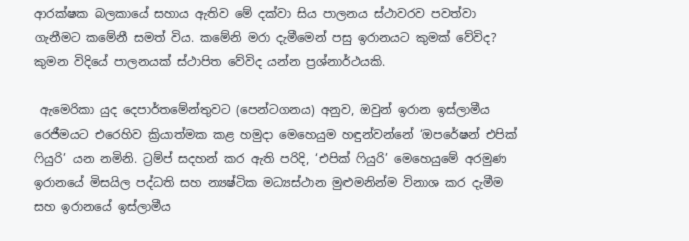ආරක්ෂක බලකායේ සහාය ඇතිව මේ දක්වා සිය පාලනය ස්ථාවරව පවත්වා ගැනීමට කමේනී සමත් විය. කමේනි මරා දැමීමෙන් පසු ඉරානයට කුමක් වේවිද? කුමන විදියේ පාලනයක් ස්ථාපිත වේවිද යන්න ප්‍රශ්නාර්ථයකි.

 ඇමෙරිකා යුද දෙපාර්තමේන්තුවට (පෙන්ටගනය) අනුව, ඔවුන් ඉරාන ඉස්ලාමීය රෙජීමයට එරෙහිව ක්‍රියාත්මක කළ හමුදා මෙහෙයුම හඳුන්වන්නේ ‘ඔපරේෂන් එපික් ෆියුරි’ යන නමිනි. ට්‍රම්ප් සදහන් කර ඇති පරිදි, ‘එපික් ෆියුරි’ මෙහෙයුමේ අරමුණ ඉරානයේ මිසයිල පද්ධති සහ න්‍යෂ්ටික මධ්‍යස්ථාන මුළුමනින්ම විනාශ කර දැමීම සහ ඉරානයේ ඉස්ලාමීය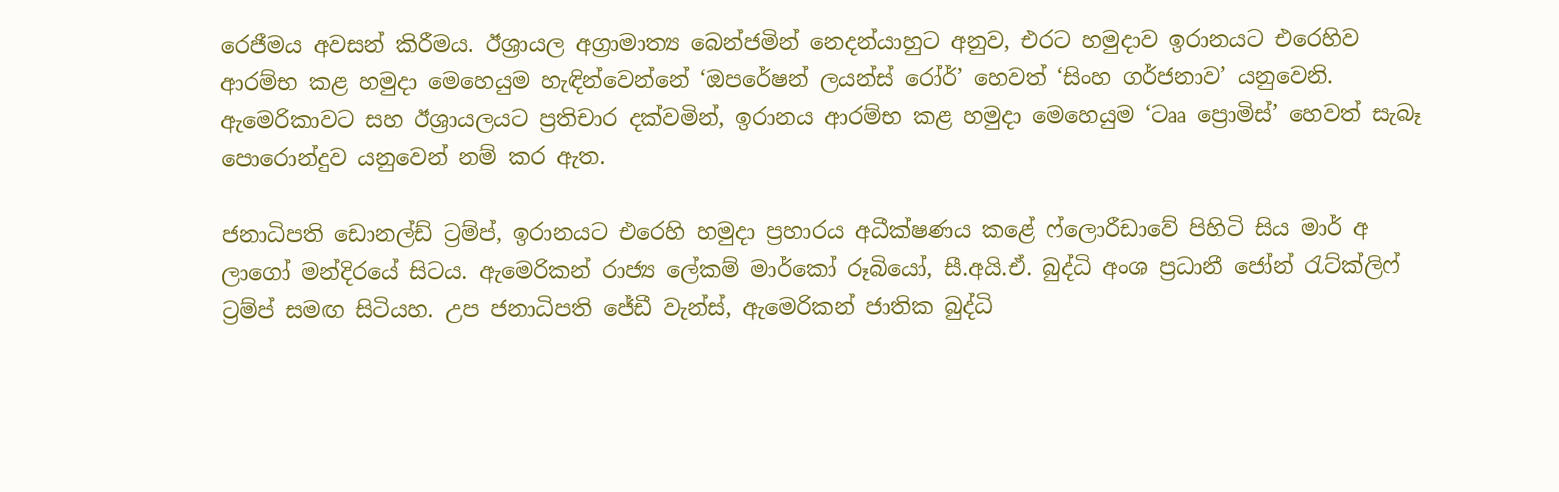රෙජීමය අවසන් කිරීමය. ඊශ්‍රායල අග්‍රාමාත්‍ය බෙන්ජමින් නෙදන්යාහුට අනුව, එරට හමුදාව ඉරානයට එරෙහිව ආරම්භ කළ හමුදා මෙහෙයුම හැඳින්වෙන්නේ ‘ඔපරේෂන් ලයන්ස් රෝර්’ හෙවත් ‘සිංහ ගර්ජනාව’ යනුවෙනි. ඇමෙරිකාවට සහ ඊශ්‍රායලයට ප්‍රතිචාර දක්වමින්, ඉරානය ආරම්භ කළ හමුදා මෙහෙයුම ‘ටෲ ප්‍රොමිස්’ හෙවත් සැබෑ පොරොන්දුව යනුවෙන් නම් කර ඇත.

ජනාධිපති ඩොනල්ඩ් ට්‍රම්ප්, ඉරානයට එරෙහි හමුදා ප්‍රහාරය අධීක්ෂණය කළේ ෆ්ලොරීඩාවේ පිහිටි සිය මාර් අ ලාගෝ මන්දිරයේ සිටය. ඇමෙරිකන් රාජ්‍ය ලේකම් මාර්කෝ රූබියෝ, සී.අයි.ඒ. බුද්ධි අංශ ප්‍රධානී ජෝන් රැට්ක්ලිෆ් ට්‍රම්ප් සමඟ සිටියහ. උප ජනාධිපති ජේඩී වැන්ස්, ඇමෙරිකන් ජාතික බුද්ධි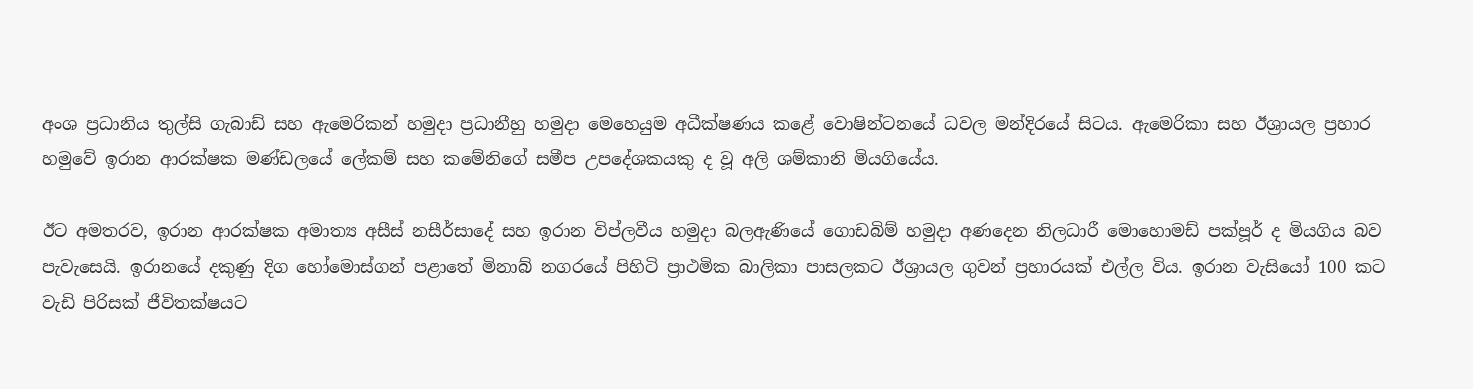අංශ ප්‍රධානිය තුල්සි ගැබාඩ් සහ ඇමෙරිකන් හමුදා ප්‍රධානීහු හමුදා මෙහෙයුම අධීක්ෂණය කළේ වොෂින්ටනයේ ධවල මන්දිරයේ සිටය. ඇමෙරිකා සහ ඊශ්‍රායල ප්‍රහාර හමුවේ ඉරාන ආරක්ෂක මණ්ඩලයේ ලේකම් සහ කමේනිගේ සමීප උපදේශකයකු ද වූ අලි ශම්කානි මියගියේය.

ඊට අමතරව, ඉරාන ආරක්ෂක අමාත්‍ය අසීස් නසීර්සාදේ සහ ඉරාන විප්ලවීය හමුදා බලඇණියේ ගොඩබිම් හමුදා අණදෙන නිලධාරී මොහොමඩ් පක්පූර් ද මියගිය බව පැවැසෙයි. ඉරානයේ දකුණු දිග හෝමොස්ගන් පළාතේ මිනාබ් නගරයේ පිහිටි ප්‍රාථමික බාලිකා පාසලකට ඊශ්‍රායල ගුවන් ප්‍රහාරයක් එල්ල විය. ඉරාන වැසියෝ 100 කට වැඩි පිරිසක් ජීවිතක්ෂයට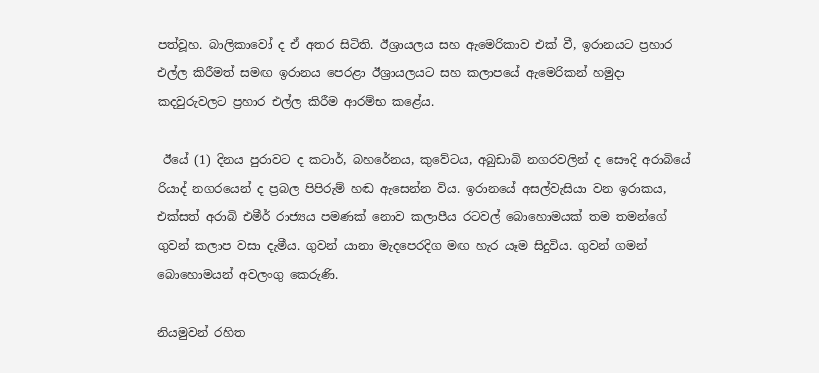පත්වූහ. බාලිකාවෝ ද ඒ අතර සිටිති. ඊශ්‍රායලය සහ ඇමෙරිකාව එක් වී, ඉරානයට ප්‍රහාර එල්ල කිරීමත් සමඟ ඉරානය පෙරළා ඊශ්‍රායලයට සහ කලාපයේ ඇමෙරිකන් හමුදා කදවුරුවලට ප්‍රහාර එල්ල කිරීම ආරම්භ කළේය.

 ඊයේ (1) දිනය පුරාවට ද කටාර්, බහරේනය, කුවේටය, අබුඩාබි නගරවලින් ද සෞදි අරාබියේ රියාද් නගරයෙන් ද ප්‍රබල පිපිරුම් හඬ ඇසෙන්න විය. ඉරානයේ අසල්වැසියා වන ඉරාකය, එක්සත් අරාබි එමීර් රාජ්‍යය පමණක් නොව කලාපීය රටවල් බොහොමයක් තම තමන්ගේ ගුවන් කලාප වසා දැමීය. ගුවන් යානා මැදපෙරදිග මඟ හැර යෑම සිදුවිය. ගුවන් ගමන් බොහොමයන් අවලංගු කෙරුණි.

නියමුවන් රහිත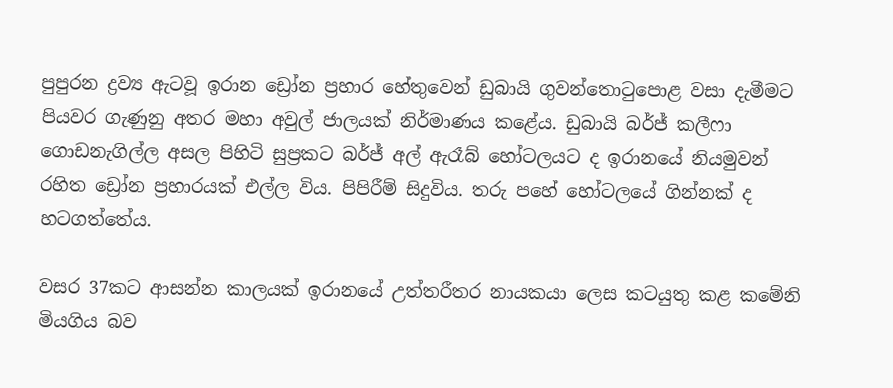පුපුරන ද්‍රව්‍ය ඇටවූ ඉරාන ඩ්‍රෝන ප්‍රහාර හේතුවෙන් ඩුබායි ගුවන්තොටුපොළ වසා දැමීමට පියවර ගැණුනු අතර මහා අවුල් ජාලයක් නිර්මාණය කළේය. ඩුබායි බර්ජ් කලීෆා ගොඩනැගිල්ල අසල පිහිටි සුප්‍රකට බර්ජ් අල් ඇරෑබ් හෝටලයට ද ඉරානයේ නියමුවන් රහිත ඩ්‍රෝන ප්‍රහාරයක් එල්ල විය. පිපිරීම් සිදුවිය. තරු පහේ හෝටලයේ ගින්නක් ද හටගත්තේය.

වසර 37කට ආසන්න කාලයක් ඉරානයේ උත්තරීතර නායකයා ලෙස කටයුතු කළ කමේනි මියගිය බව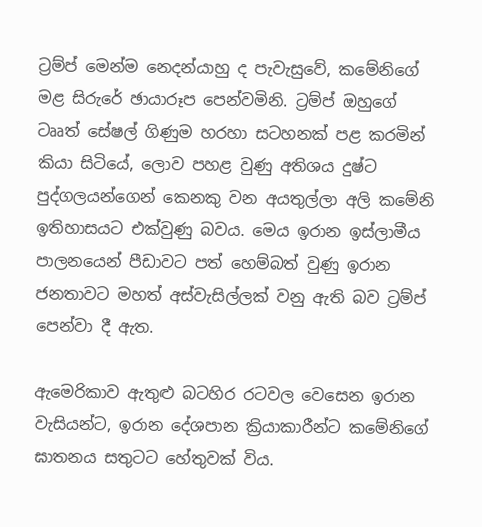ට්‍රම්ප් මෙන්ම නෙදන්යාහු ද පැවැසුවේ, කමේනිගේ මළ සිරුරේ ඡායාරූප පෙන්වමිනි. ට්‍රම්ප් ඔහුගේ ටෲත් සේෂල් ගිණුම හරහා සටහනක් පළ කරමින් කියා සිටියේ, ලොව පහළ වුණු අතිශය දුෂ්ට පුද්ගලයන්ගෙන් කෙනකු වන අයතුල්ලා අලි කමේනි ඉතිහාසයට එක්වුණු බවය. මෙය ඉරාන ඉස්ලාමීය පාලනයෙන් පීඩාවට පත් හෙම්බත් වුණු ඉරාන ජනතාවට මහත් අස්වැසිල්ලක් වනු ඇති බව ට්‍රම්ප් පෙන්වා දී ඇත.

ඇමෙරිකාව ඇතුළු බටහිර රටවල වෙසෙන ඉරාන වැසියන්ට, ඉරාන දේශපාන ක්‍රියාකාරීන්ට කමේනිගේ ඝාතනය සතුටට හේතුවක් විය.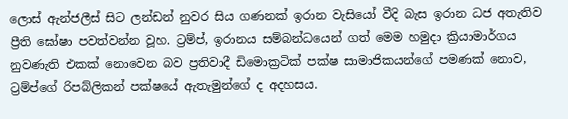ලොස් ඇන්ජලීස් සිට ලන්ඩන් නුවර සිය ගණනක් ඉරාන වැසියෝ වීදි බැස ඉරාන ධජ අතැතිව ප්‍රීති ඝෝෂා පවත්වන්න වූහ. ට්‍රම්ප්, ඉරානය සම්බන්ධයෙන් ගත් මෙම හමුදා ක්‍රියාමාර්ගය නුවණැති එකක් නොවෙන බව ප්‍රතිවාදී ඩිමොක්‍රටික් පක්ෂ සාමාජිකයන්ගේ පමණක් නොව, ට්‍රම්ප්ගේ රිපබ්ලිකන් පක්ෂයේ ඇතැමුන්ගේ ද අදහසය.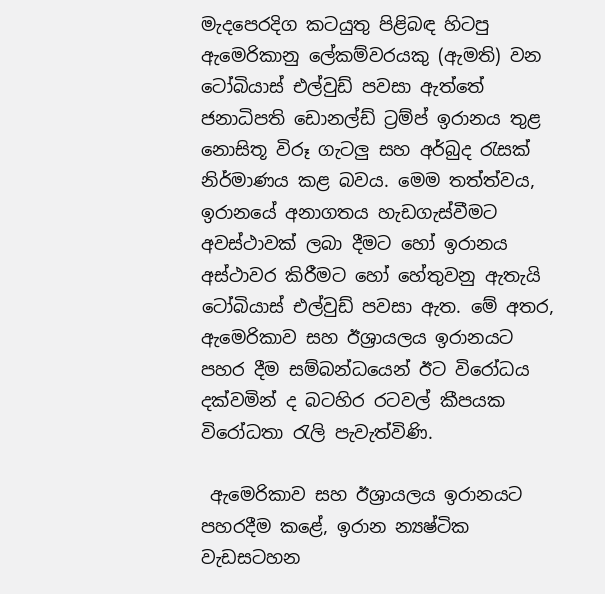මැදපෙරදිග කටයුතු පිළිබඳ හිටපු ඇමෙරිකානු ලේකම්වරයකු (ඇමති) වන ටෝබියාස් එල්වුඩ් පවසා ඇත්තේ ජනාධිපති ඩොනල්ඩ් ට්‍රම්ප් ඉරානය තුළ නොසිතූ විරූ ගැටලු සහ අර්බුද රැසක් නිර්මාණය කළ බවය. මෙම තත්ත්වය, ඉරානයේ අනාගතය හැඩගැස්වීමට අවස්ථාවක් ලබා දීමට හෝ ඉරානය අස්ථාවර කිරීමට හෝ හේතුවනු ඇතැයි ටෝබියාස් එල්වුඩ් පවසා ඇත. මේ අතර, ඇමෙරිකාව සහ ඊශ්‍රායලය ඉරානයට පහර දීම සම්බන්ධයෙන් ඊට විරෝධය දක්වමින් ද බටහිර රටවල් කීපයක විරෝධතා රැලි පැවැත්විණි.

 ඇමෙරිකාව සහ ඊශ්‍රායලය ඉරානයට පහරදීම කළේ, ඉරාන න්‍යෂ්ටික වැඩසටහන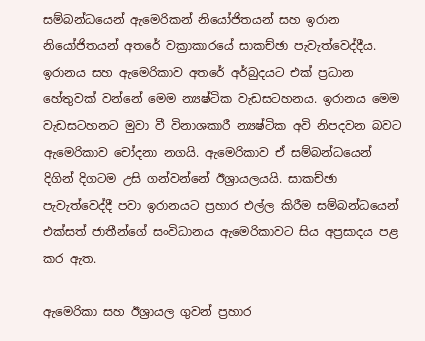සම්බන්ධයෙන් ඇමෙරිකන් නියෝජිතයන් සහ ඉරාන නියෝජිතයන් අතරේ වක්‍රාකාරයේ සාකච්ඡා පැවැත්වෙද්දීය. ඉරානය සහ ඇමෙරිකාව අතරේ අර්බුදයට එක් ප්‍රධාන හේතුවක් වන්නේ මෙම න්‍යෂ්ටික වැඩසටහනය. ඉරානය මෙම වැඩසටහනට මුවා වී විනාශකාරී න්‍යෂ්ටික අවි නිපදවන බවට ඇමෙරිකාව චෝදනා නගයි. ඇමෙරිකාව ඒ සම්බන්ධයෙන් දිගින් දිගටම උසි ගන්වන්නේ ඊශ්‍රායලයයි. සාකච්ඡා පැවැත්වෙද්දී පවා ඉරානයට ප්‍රහාර එල්ල කිරීම සම්බන්ධයෙන් එක්සත් ජාතීන්ගේ සංවිධානය ඇමෙරිකාවට සිය අප්‍රසාදය පළ කර ඇත.

ඇමෙරිකා සහ ඊශ්‍රායල ගුවන් ප්‍රහාර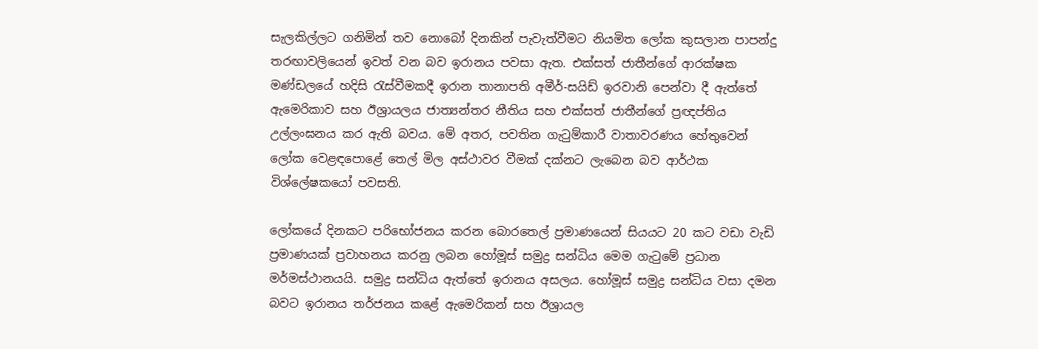සැලකිල්ලට ගනිමින් තව නොබෝ දිනකින් පැවැත්වීමට නියමිත ලෝක කුසලාන පාපන්දු තරඟාවලියෙන් ඉවත් වන බව ඉරානය පවසා ඇත. එක්සත් ජාතීන්ගේ ආරක්ෂක මණ්ඩලයේ හදිසි රැස්වීමකදී ඉරාන තානාපති අමීර්-සයිඩ් ඉරවානි පෙන්වා දී ඇත්තේ ඇමෙරිකාව සහ ඊශ්‍රායලය ජාත්‍යන්තර නීතිය සහ එක්සත් ජාතීන්ගේ ප්‍රඥප්තිය උල්ලංඝනය කර ඇති බවය. මේ අතර, පවතින ගැටුම්කාරී වාතාවරණය හේතුවෙන් ලෝක වෙළඳපොළේ තෙල් මිල අස්ථාවර වීමක් දක්නට ලැබෙන බව ආර්ථක විශ්ලේෂකයෝ පවසති.

ලෝකයේ දිනකට පරිභෝජනය කරන බොරතෙල් ප්‍රමාණයෙන් සියයට 20 කට වඩා වැඩි ප්‍රමාණයක් ප්‍රවාහනය කරනු ලබන හෝමූස් සමුද්‍ර සන්ධිය මෙම ගැටුමේ ප්‍රධාන මර්මස්ථානයයි. සමුද්‍ර සන්ධිය ඇත්තේ ඉරානය අසලය. හෝමූස් සමුද්‍ර සන්ධිය වසා දමන බවට ඉරානය තර්ජනය කළේ ඇමෙරිකන් සහ ඊශ්‍රායල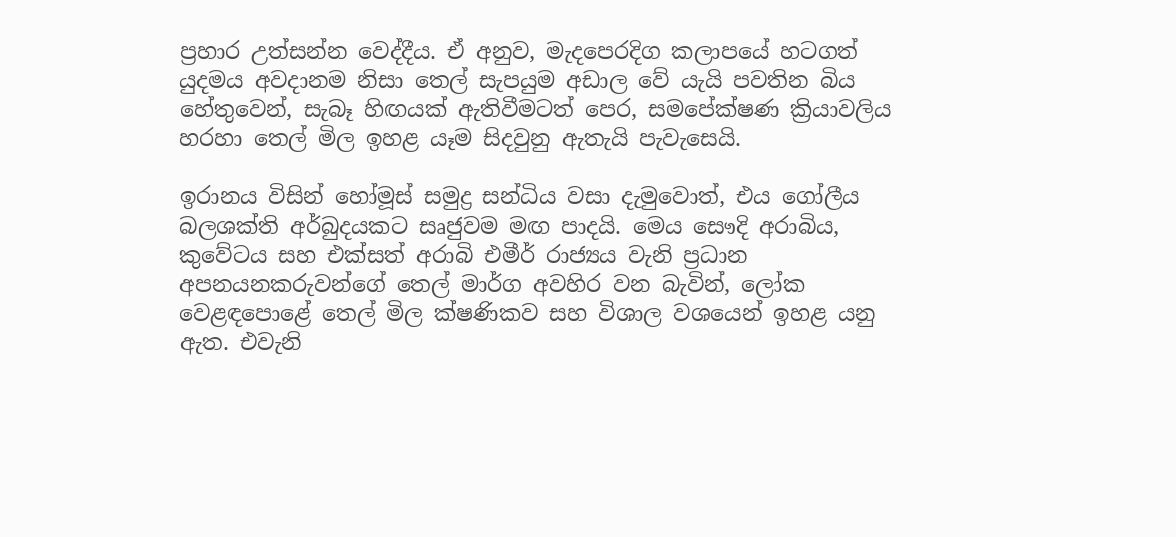ප්‍රහාර උත්සන්න වෙද්දීය. ඒ අනුව, මැදපෙරදිග කලාපයේ හටගත් යුදමය අවදානම නිසා තෙල් සැපයුම අඩාල වේ යැයි පවතින බිය හේතුවෙන්, සැබෑ හිඟයක් ඇතිවීමටත් පෙර, සමපේක්ෂණ ක්‍රියාවලිය හරහා තෙල් මිල ඉහළ යෑම සිදවුනු ඇතැයි පැවැසෙයි.

ඉරානය විසින් හෝමූස් සමුද්‍ර සන්ධිය වසා දැමුවොත්, එය ගෝලීය බලශක්ති අර්බුදයකට සෘජුවම මඟ පාදයි. මෙය සෞදි අරාබිය, කුවේටය සහ එක්සත් අරාබි එමීර් රාජ්‍යය වැනි ප්‍රධාන අපනයනකරුවන්ගේ තෙල් මාර්ග අවහිර වන බැවින්, ලෝක වෙළඳපොළේ තෙල් මිල ක්ෂණිකව සහ විශාල වශයෙන් ඉහළ යනු ඇත. එවැනි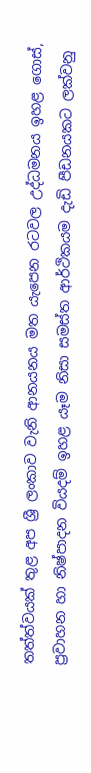තත්ත්වයක් තුළ අප ශ්‍රී ලංකාව වැනි ආනයනය මත යැපෙන රටවල උද්ධමනය ඉහළ ගොස්, ප්‍රවාහන හා නිෂ්පාදන වියදම් ඉහළ යෑම නිසා සමස්ත ආර්ථිකයම දැඩි පීඩනයකට ලක්වනු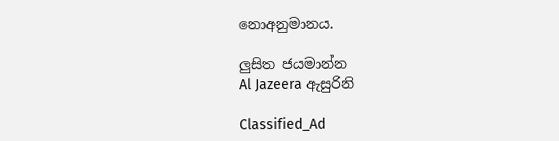නොඅනුමානය.

ලුසිත ජයමාන්න
Al Jazeera ඇසුරිනි

Classified_Ad